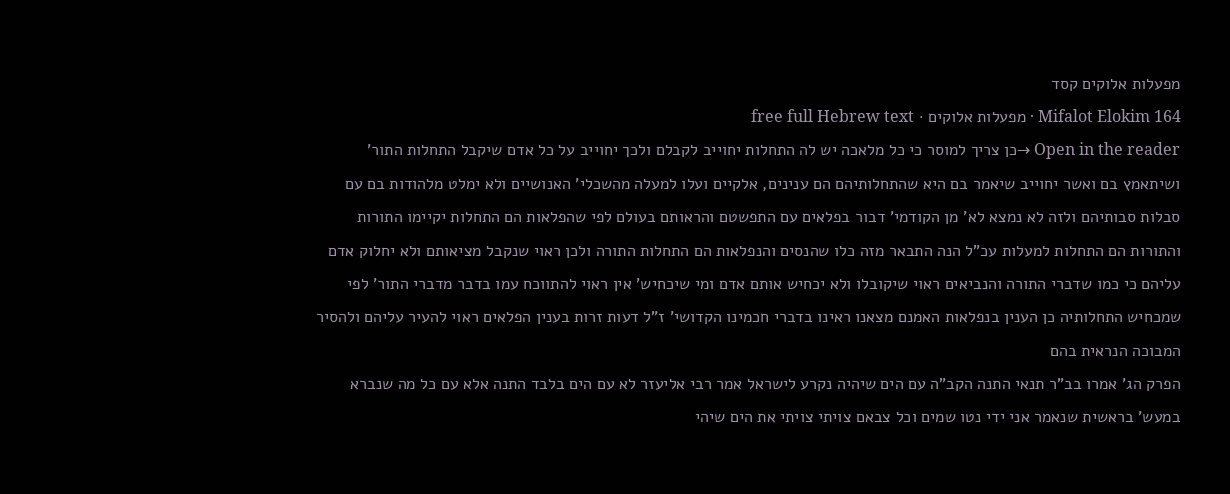מפעלות אלוקים קסד
Mifalot Elokim 164 · מפעלות אלוקים · free full Hebrew text
Open in the reader →כן צריך למוסר כי כל מלאכה יש לה התחלות יחוייב לקבלם ולכך יחוייב על כל אדם שיקבל התחלות התור' ושיתאמץ בם ואשר יחוייב שיאמר בם היא שהתחלותיהם הם ענינים, אלקיים ועלו למעלה מהשכלי' האנושיים ולא ימלט מלהודות בם עם סבלות סבותיהם ולזה לא נמצא לא' מן הקודמי' דבור בפלאים עם התפשטם והראותם בעולם לפי שהפלאות הם התחלות יקיימו התורות והתורות הם התחלות למעלות עכ"ל הנה התבאר מזה כלו שהנסים והנפלאות הם התחלות התורה ולכן ראוי שנקבל מציאותם ולא יחלוק אדם עליהם כי כמו שדברי התורה והנביאים ראוי שיקובלו ולא יכחיש אותם אדם ומי שיכחיש' אין ראוי להתווכח עמו בדבר מדברי התור' לפי שמכחיש התחלותיה כן הענין בנפלאות האמנם מצאנו ראינו בדברי חכמינו הקדושי' ז"ל דעות זרות בענין הפלאים ראוי להעיר עליהם ולהסיר המבוכה הנראית בהם
הפרק הג' אמרו בב"ר תנאי התנה הקב"ה עם הים שיהיה נקרע לישראל אמר רבי אליעזר לא עם הים בלבד התנה אלא עם כל מה שנברא במעש' בראשית שנאמר אני ידי נטו שמים וכל צבאם צויתי צויתי את הים שיהי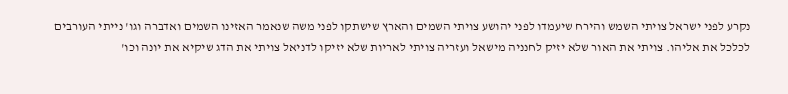נקרע לפני ישראל צויתי השמש והירח שיעמדו לפני יהושע צויתי השמים והארץ שישתקו לפני משה שנאמר האזינו השמים ואדברה וגו' נייתי העורבים לכלכל את אליהו. צויתי את האור שלא יזיק לחנניה מישאל ועזריה צויתי לאריות שלא יזיקו לדניאל צויתי את הדג שיקיא את יונה וכו'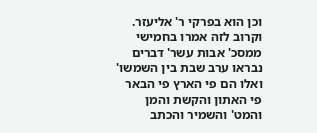וכן הוא בפרקי ר' אליעזר. וקרוב לזה אמרו בחמישי ממסכ' אבות עשר' דברים נבראו ערב שבת בין השמשו' ואלו הם פי הארץ פי הבאר פי האתון והקשת והמן והמט' והשמיר והכתב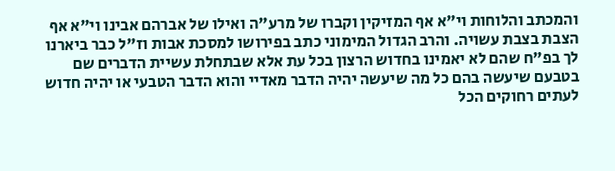והמכתב והלוחות וי"א אף המזיקין וקברו של מרע"ה ואילו של אברהם אבינו וי"א אף הצבת בצבת עשויה. והרב הגדול המימוני כתב בפירושו למסכת אבות וז"ל כבר ביארנו לך בפ"ח שהם לא יאמינו בחדוש הרצון בכל עת אלא שבתחלת עשיית הדברים שם בטבעם שיעשה בהם כל מה שיעשה יהיה הדבר מאדיי והוא הדבר הטבעי או יהיה חדוש לעתים רחוקים הכל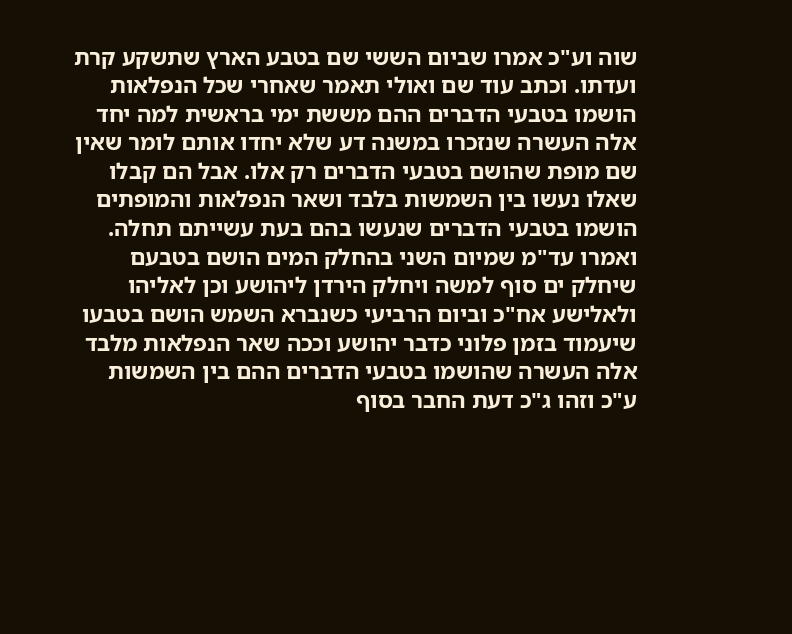שוה וע"כ אמרו שביום הששי שם בטבע הארץ שתשקע קרת ועדתו. וכתב עוד שם ואולי תאמר שאחרי שכל הנפלאות הושמו בטבעי הדברים ההם מששת ימי בראשית למה יחד אלה העשרה שנזכרו במשנה דע שלא יחדו אותם לומר שאין שם מופת שהושם בטבעי הדברים רק אלו. אבל הם קבלו שאלו נעשו בין השמשות בלבד ושאר הנפלאות והמופתים הושמו בטבעי הדברים שנעשו בהם בעת עשייתם תחלה. ואמרו עד"מ שמיום השני בהחלק המים הושם בטבעם שיחלק ים סוף למשה ויחלק הירדן ליהושע וכן לאליהו ולאלישע אח"כ וביום הרביעי כשנברא השמש הושם בטבעו שיעמוד בזמן פלוני כדבר יהושע וככה שאר הנפלאות מלבד אלה העשרה שהושמו בטבעי הדברים ההם בין השמשות ע"כ וזהו ג"כ דעת החבר בסוף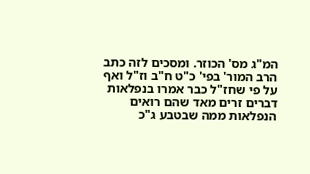המ"ג מס' הכוזר. ומסכים לזה כתב הרב המור' בפי' כ"ט ח"ב וז"ל ואף על פי שחז"ל כבר אמרו בנפלאות דברים זרים מאד שהם רואים הנפלאות ממה שבטבע ג"כ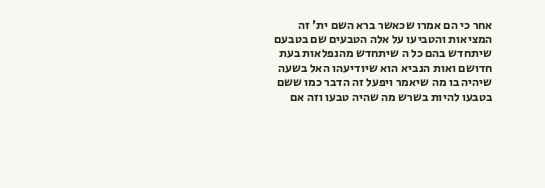אחר כי הם אמרו שכאשר ברא השם ית' זה המציאות והטביעו על אלה הטבעים שם בטבעם שיתחדש בהם כל ה שיתחדש מהנפלאות בעת חדושם ואות הנביא הוא שיודיעהו האל בשעה שיהיה בו מה שיאמר ויפעל זה הדבר כמו ששם בטבעו להיות בשרש מה שהיה טבעו וזה אם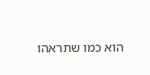הוא כמו שתראהו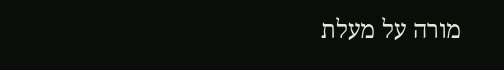מורה על מעלת